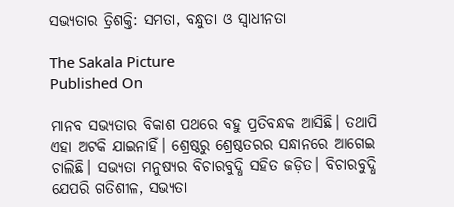ସଭ୍ୟତାର ତ୍ରିଶକ୍ତି: ସମତା, ବନ୍ଧୁତା ଓ ସ୍ୱାଧୀନତା

The Sakala Picture
Published On

ମାନବ ସଭ୍ୟତାର ବିକାଶ ପଥରେ ବହୁ ପ୍ରତିବନ୍ଧକ ଆସିଛି। ତଥାପି ଏହା ଅଟକି ଯାଇନାହିଁ। ଶ୍ରେଷ୍ଠରୁ ଶ୍ରେଷ୍ଠତରର ସନ୍ଧାନରେ ଆଗେଇ ଚାଲିଛି। ସଭ୍ୟତା ମନୁଷ୍ୟର ବିଚାରବୁଦ୍ଧି ସହିତ ଜଡ଼ିତ। ବିଚାରବୁଦ୍ଧି ଯେପରି ଗତିଶୀଳ, ସଭ୍ୟତା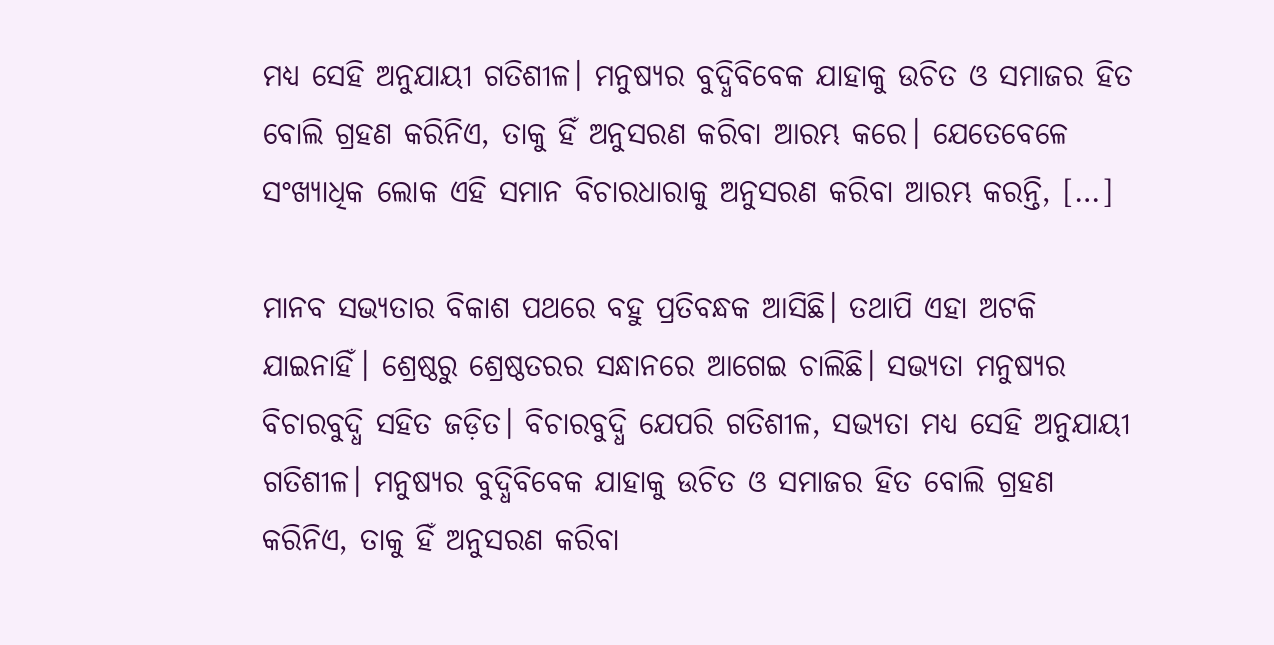ମଧ୍ୟ ସେହି ଅନୁଯାୟୀ ଗତିଶୀଳ। ମନୁଷ୍ୟର ବୁଦ୍ଧିବିବେକ ଯାହାକୁ ଉଚିତ ଓ ସମାଜର ହିତ ବୋଲି ଗ୍ରହଣ କରିନିଏ, ତାକୁ ହିଁ ଅନୁସରଣ କରିବା ଆରମ୍ଭ କରେ। ଯେତେବେଳେ ସଂଖ୍ୟାଧିକ ଲୋକ ଏହି ସମାନ ବିଚାରଧାରାକୁ ଅନୁସରଣ କରିବା ଆରମ୍ଭ କରନ୍ତି, […]

ମାନବ ସଭ୍ୟତାର ବିକାଶ ପଥରେ ବହୁ ପ୍ରତିବନ୍ଧକ ଆସିଛି। ତଥାପି ଏହା ଅଟକି ଯାଇନାହିଁ। ଶ୍ରେଷ୍ଠରୁ ଶ୍ରେଷ୍ଠତରର ସନ୍ଧାନରେ ଆଗେଇ ଚାଲିଛି। ସଭ୍ୟତା ମନୁଷ୍ୟର ବିଚାରବୁଦ୍ଧି ସହିତ ଜଡ଼ିତ। ବିଚାରବୁଦ୍ଧି ଯେପରି ଗତିଶୀଳ, ସଭ୍ୟତା ମଧ୍ୟ ସେହି ଅନୁଯାୟୀ ଗତିଶୀଳ। ମନୁଷ୍ୟର ବୁଦ୍ଧିବିବେକ ଯାହାକୁ ଉଚିତ ଓ ସମାଜର ହିତ ବୋଲି ଗ୍ରହଣ କରିନିଏ, ତାକୁ ହିଁ ଅନୁସରଣ କରିବା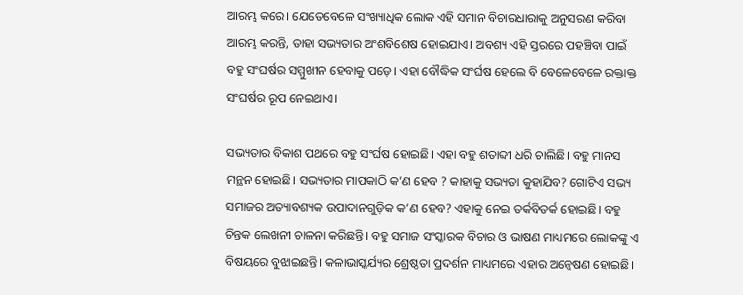ଆରମ୍ଭ କରେ। ଯେତେବେଳେ ସଂଖ୍ୟାଧିକ ଲୋକ ଏହି ସମାନ ବିଚାରଧାରାକୁ ଅନୁସରଣ କରିବା ଆରମ୍ଭ କରନ୍ତି, ତାହା ସଭ୍ୟତାର ଅଂଶବିଶେଷ ହୋଇଯାଏ। ଅବଶ୍ୟ ଏହି ସ୍ତରରେ ପହଞ୍ଚିବା ପାଇଁ ବହୁ ସଂଘର୍ଷର ସମ୍ମୁଖୀନ ହେବାକୁ ପଡ଼େ। ଏହା ବୌଦ୍ଧିକ ସଂର୍ଘଷ ହେଲେ ବି ବେଳେବେଳେ ରକ୍ତାକ୍ତ ସଂଘର୍ଷର ରୂପ ନେଇଥାଏ।

ସଭ୍ୟତାର ବିକାଶ ପଥରେ ବହୁ ସଂର୍ଘଷ ହୋଇଛି। ଏହା ବହୁ ଶତାବ୍ଦୀ ଧରି ଚାଲିଛି। ବହୁ ମାନସ ମନ୍ଥନ ହୋଇଛି। ସଭ୍ୟତାର ମାପକାଠି କ’ଣ ହେବ ? କାହାକୁ ସଭ୍ୟତା କୁହାଯିବ? ଗୋଟିଏ ସଭ୍ୟ ସମାଜର ଅତ୍ୟାବଶ୍ୟକ ଉପାଦାନଗୁଡ଼ିକ କ’ଣ ହେବ? ଏହାକୁ ନେଇ ତର୍କବିତର୍କ ହୋଇଛି। ବହୁ ଚିନ୍ତକ ଲେଖନୀ ଚାଳନା କରିଛନ୍ତି। ବହୁ ସମାଜ ସଂସ୍କାରକ ବିଚାର ଓ ଭାଷଣ ମାଧ୍ୟମରେ ଲୋକଙ୍କୁ ଏ ବିଷୟରେ ବୁଝାଇଛନ୍ତି। କଳାଭାସ୍କର୍ଯ୍ୟର ଶ୍ରେଷ୍ଠତା ପ୍ରଦର୍ଶନ ମାଧ୍ୟମରେ ଏହାର ଅନ୍ୱେଷଣ ହୋଇଛି।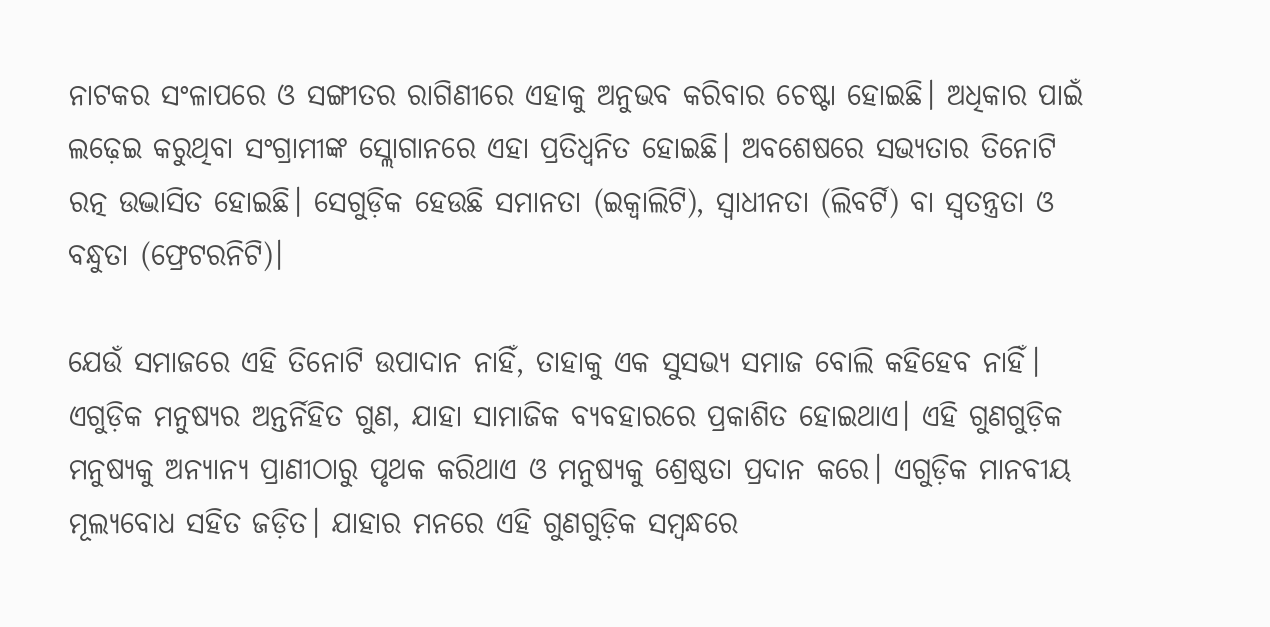ନାଟକର ସଂଳାପରେ ଓ ସଙ୍ଗୀତର ରାଗିଣୀରେ ଏହାକୁ ଅନୁଭବ କରିବାର ଚେଷ୍ଟା ହୋଇଛି। ଅଧିକାର ପାଇଁ ଲଢ଼େଇ କରୁଥିବା ସଂଗ୍ରାମୀଙ୍କ ସ୍ଲୋଗାନରେ ଏହା ପ୍ରତିଧ୍ୱନିତ ହୋଇଛି। ଅବଶେଷରେ ସଭ୍ୟତାର ତିନୋଟି ରତ୍ନ ଉଦ୍ଭାସିତ ହୋଇଛି। ସେଗୁଡ଼ିକ ହେଉଛି ସମାନତା (ଇକ୍ୱାଲିଟି), ସ୍ୱାଧୀନତା (ଲିବର୍ଟି) ବା ସ୍ୱତନ୍ତ୍ରତା ଓ ବନ୍ଧୁତା (ଫ୍ରେଟରନିଟି)।

ଯେଉଁ ସମାଜରେ ଏହି ତିନୋଟି ଉପାଦାନ ନାହିଁ, ତାହାକୁ ଏକ ସୁସଭ୍ୟ ସମାଜ ବୋଲି କହିହେବ ନାହିଁ। ଏଗୁଡ଼ିକ ମନୁଷ୍ୟର ଅନ୍ତର୍ନିହିତ ଗୁଣ, ଯାହା ସାମାଜିକ ବ୍ୟବହାରରେ ପ୍ରକାଶିତ ହୋଇଥାଏ। ଏହି ଗୁଣଗୁଡ଼ିକ ମନୁଷ୍ୟକୁ ଅନ୍ୟାନ୍ୟ ପ୍ରାଣୀଠାରୁ ପୃଥକ କରିଥାଏ ଓ ମନୁଷ୍ୟକୁ ଶ୍ରେଷ୍ଠତା ପ୍ରଦାନ କରେ। ଏଗୁଡ଼ିକ ମାନବୀୟ ମୂଲ୍ୟବୋଧ ସହିତ ଜଡ଼ିତ। ଯାହାର ମନରେ ଏହି ଗୁଣଗୁଡ଼ିକ ସମ୍ୱନ୍ଧରେ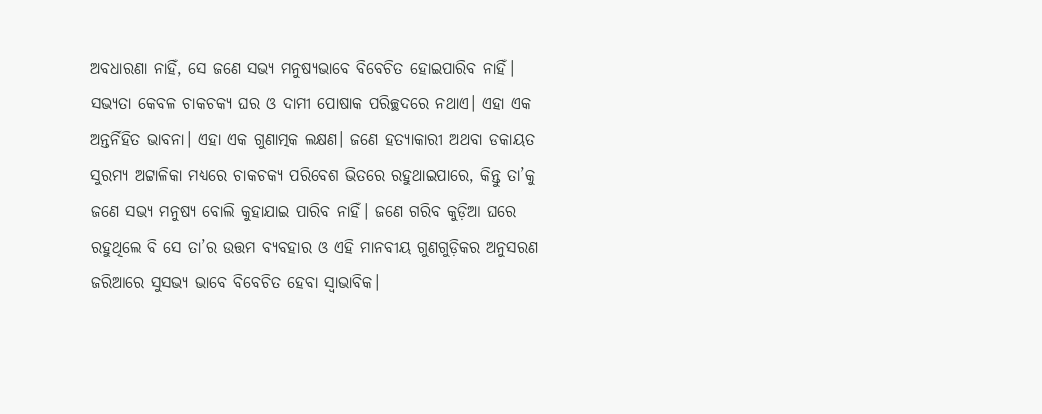ଅବଧାରଣା ନାହିଁ, ସେ ଜଣେ ସଭ୍ୟ ମନୁଷ୍ୟଭାବେ ବିବେଚିତ ହୋଇପାରିବ ନାହିଁ। ସଭ୍ୟତା କେବଳ ଚାକଚକ୍ୟ ଘର ଓ ଦାମୀ ପୋଷାକ ପରିଚ୍ଛଦରେ ନଥାଏ। ଏହା ଏକ ଅନ୍ତର୍ନିହିତ ଭାବନା। ଏହା ଏକ ଗୁଣାତ୍ମକ ଲକ୍ଷଣ। ଜଣେ ହତ୍ୟାକାରୀ ଅଥବା ଡକାୟତ ସୁରମ୍ୟ ଅଟ୍ଟାଳିକା ମଧ୍ୟରେ ଚାକଚକ୍ୟ ପରିବେଶ ଭିତରେ ରହୁଥାଇପାରେ, କିନ୍ତୁ ତା’କୁ ଜଣେ ସଭ୍ୟ ମନୁଷ୍ୟ ବୋଲି କୁହାଯାଇ ପାରିବ ନାହିଁ। ଜଣେ ଗରିବ କୁଡ଼ିଆ ଘରେ ରହୁଥିଲେ ବି ସେ ତା’ର ଉତ୍ତମ ବ୍ୟବହାର ଓ ଏହି ମାନବୀୟ ଗୁଣଗୁଡ଼ିକର ଅନୁସରଣ ଜରିଆରେ ସୁସଭ୍ୟ ଭାବେ ବିବେଚିତ ହେବା ସ୍ୱାଭାବିକ।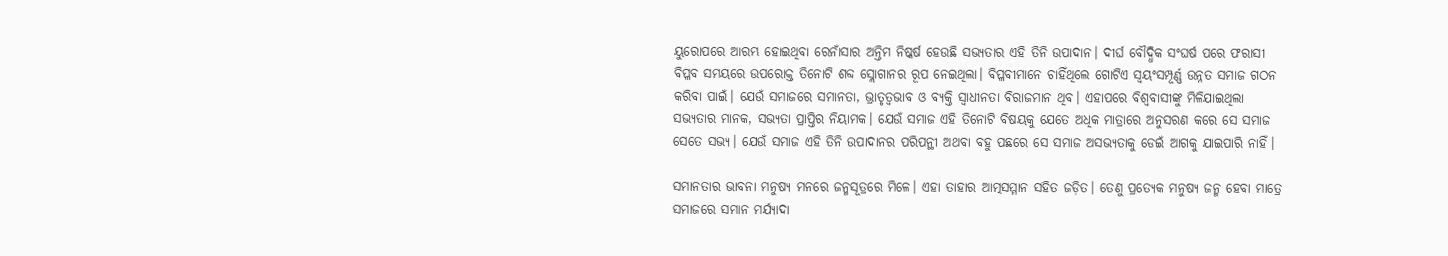ୟୁରୋପରେ ଆରମ୍ଭ ହୋଇଥିବା ରେନାଁସାର ଅନ୍ତିମ ନିଷ୍କର୍ଷ ହେଉଛି ସଭ୍ୟତାର ଏହି ତିନି ଉପାଦାନ। ଦୀର୍ଘ ବୌଦ୍ଧିକ ସଂଘର୍ଷ ପରେ ଫରାସୀ ବିପ୍ଳବ ସମୟରେ ଉପରୋକ୍ତ ତିନୋଟି ଶବ୍ଦ ସ୍ଲୋଗାନର ରୂପ ନେଇଥିଲା। ବିପ୍ଳବୀମାନେ ଚାହିଁଥିଲେ ଗୋଟିଏ ସ୍ୱୟଂସମ୍ପୂର୍ଣ୍ଣ ଉନ୍ନତ ସମାଜ ଗଠନ କରିବା ପାଇଁ। ଯେଉଁ ସମାଜରେ ସମାନତା, ଭ୍ରାତୃତ୍ୱଭାବ ଓ ବ୍ୟକ୍ତି ସ୍ୱାଧୀନତା ବିରାଜମାନ ଥିବ। ଏହାପରେ ବିଶ୍ୱବାସୀଙ୍କୁ ମିଳିଯାଇଥିଲା ସଭ୍ୟତାର ମାନକ, ସଭ୍ୟତା ପ୍ରାପ୍ତିର ନିୟାମକ। ଯେଉଁ ସମାଜ ଏହି ତିନୋଟି ବିଷୟକୁ ଯେତେ ଅଧିକ ମାତ୍ରାରେ ଅନୁସରଣ କରେ ସେ ସମାଜ ସେତେ ସଭ୍ୟ। ଯେଉଁ ସମାଜ ଏହି ତିନି ଉପାଦାନର ପରିପନ୍ଥୀ ଅଥବା ବହୁ ପଛରେ ସେ ସମାଜ ଅସଭ୍ୟତାକୁ ଡେଇଁ ଆଗକୁ ଯାଇପାରି ନାହିଁ।

ସମାନତାର ଭାବନା ମନୁଷ୍ୟ ମନରେ ଜନ୍ମସୂତ୍ରରେ ମିଳେ। ଏହା ତାହାର ଆତ୍ମସମ୍ମାନ ସହିତ ଜଡ଼ିତ। ତେଣୁ ପ୍ରତ୍ୟେକ ମନୁଷ୍ୟ ଜନ୍ମ ହେବା ମାତ୍ରେ ସମାଜରେ ସମାନ ମର୍ଯ୍ୟାଦା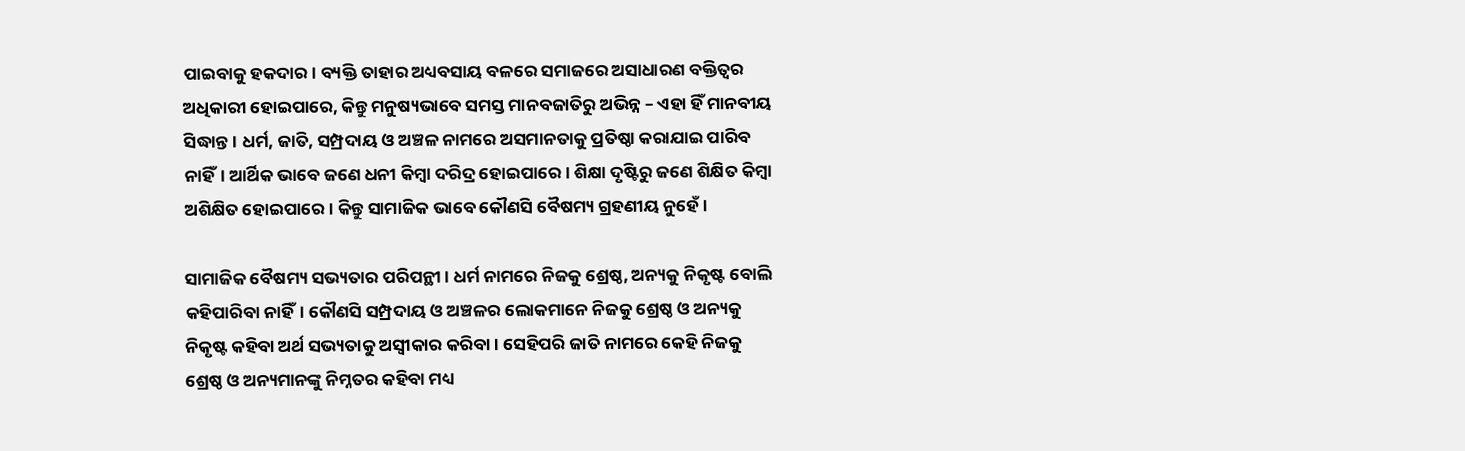ପାଇବାକୁ ହକଦାର। ବ୍ୟକ୍ତି ତାହାର ଅଧ୍ୟବସାୟ ବଳରେ ସମାଜରେ ଅସାଧାରଣ ବକ୍ତିତ୍ୱର ଅଧିକାରୀ ହୋଇପାରେ, କିନ୍ତୁ ମନୁଷ୍ୟଭାବେ ସମସ୍ତ ମାନବଜାତିରୁ ଅଭିନ୍ନ – ଏହା ହିଁ ମାନବୀୟ ସିଦ୍ଧାନ୍ତ। ଧର୍ମ, ଜାତି, ସମ୍ପ୍ରଦାୟ ଓ ଅଞ୍ଚଳ ନାମରେ ଅସମାନତାକୁ ପ୍ରତିଷ୍ଠା କରାଯାଇ ପାରିବ ନାହିଁ। ଆର୍ଥିକ ଭାବେ ଜଣେ ଧନୀ କିମ୍ୱା ଦରିଦ୍ର ହୋଇପାରେ। ଶିକ୍ଷା ଦୃଷ୍ଟିରୁ ଜଣେ ଶିକ୍ଷିତ କିମ୍ୱା ଅଶିକ୍ଷିତ ହୋଇପାରେ। କିନ୍ତୁ ସାମାଜିକ ଭାବେ କୌଣସି ବୈଷମ୍ୟ ଗ୍ରହଣୀୟ ନୁହେଁ।

ସାମାଜିକ ବୈଷମ୍ୟ ସଭ୍ୟତାର ପରିପନ୍ଥୀ। ଧର୍ମ ନାମରେ ନିଜକୁ ଶ୍ରେଷ୍ଠ, ଅନ୍ୟକୁ ନିକୃଷ୍ଟ ବୋଲି କହିପାରିବା ନାହିଁ। କୌଣସି ସମ୍ପ୍ରଦାୟ ଓ ଅଞ୍ଚଳର ଲୋକମାନେ ନିଜକୁ ଶ୍ରେଷ୍ଠ ଓ ଅନ୍ୟକୁ ନିକୃଷ୍ଟ କହିବା ଅର୍ଥ ସଭ୍ୟତାକୁ ଅସ୍ୱୀକାର କରିବା। ସେହିପରି ଜାତି ନାମରେ କେହି ନିଜକୁ ଶ୍ରେଷ୍ଠ ଓ ଅନ୍ୟମାନଙ୍କୁ ନିମ୍ନତର କହିବା ମଧ୍ୟ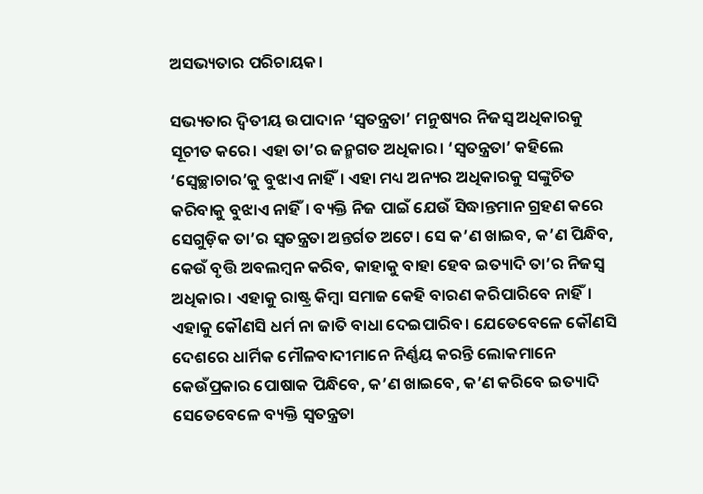ଅସଭ୍ୟତାର ପରିଚାୟକ।

ସଭ୍ୟତାର ଦ୍ୱିତୀୟ ଉପାଦାନ ‘ସ୍ୱତନ୍ତ୍ରତା’ ମନୁଷ୍ୟର ନିଜସ୍ୱ ଅଧିକାରକୁ ସୂଚୀତ କରେ। ଏହା ତା’ର ଜନ୍ମଗତ ଅଧିକାର। ‘ସ୍ୱତନ୍ତ୍ରତା’ କହିଲେ ‘ସ୍ୱେଚ୍ଛାଚାର’କୁ ବୁଝାଏ ନାହିଁ। ଏହା ମଧ୍ୟ ଅନ୍ୟର ଅଧିକାରକୁ ସଙ୍କୁଚିତ କରିବାକୁ ବୁଝାଏ ନାହିଁ। ବ୍ୟକ୍ତି ନିଜ ପାଇଁ ଯେଉଁ ସିଦ୍ଧାନ୍ତମାନ ଗ୍ରହଣ କରେ ସେଗୁଡ଼ିକ ତା’ର ସ୍ୱତନ୍ତ୍ରତା ଅନ୍ତର୍ଗତ ଅଟେ। ସେ କ’ଣ ଖାଇବ, କ’ଣ ପିନ୍ଧିବ, କେଉଁ ବୃତ୍ତି ଅବଲମ୍ୱନ କରିବ, କାହାକୁ ବାହା ହେବ ଇତ୍ୟାଦି ତା’ର ନିଜସ୍ୱ ଅଧିକାର। ଏହାକୁ ରାଷ୍ଟ୍ର କିମ୍ବା ସମାଜ କେହି ବାରଣ କରିପାରିବେ ନାହିଁ। ଏହାକୁ କୌଣସି ଧର୍ମ ନା ଜାତି ବାଧା ଦେଇପାରିବ। ଯେତେବେଳେ କୌଣସି ଦେଶରେ ଧାର୍ମିକ ମୌଳବାଦୀମାନେ ନିର୍ଣ୍ଣୟ କରନ୍ତି ଲୋକମାନେ କେଉଁପ୍ରକାର ପୋଷାକ ପିନ୍ଧିବେ, କ’ଣ ଖାଇବେ, କ’ଣ କରିବେ ଇତ୍ୟାଦି ସେତେବେଳେ ବ୍ୟକ୍ତି ସ୍ୱତନ୍ତ୍ରତା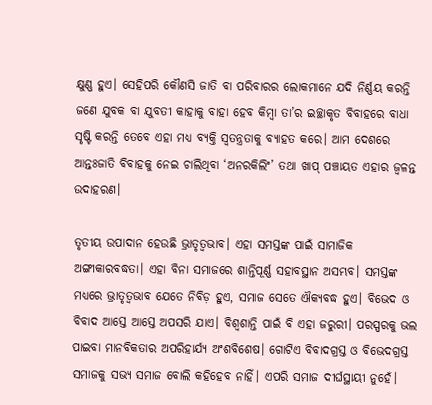କ୍ଷୁଣ୍ଣ ହୁଏ। ସେହିପରି କୌଣସି ଜାତି ବା ପରିବାରର ଲୋକମାନେ ଯଦି ନିର୍ଣ୍ଣୟ କରନ୍ତି ଜଣେ ଯୁବକ ବା ଯୁବତୀ କାହାକୁ ବାହା ହେବ କିମ୍ୱା ତା’ର ଇଚ୍ଛାକୃତ ବିବାହରେ ବାଧା ସୃଷ୍ଟି କରନ୍ତି ତେବେ ଏହା ମଧ୍ୟ ବ୍ୟକ୍ତି ସ୍ୱତନ୍ତ୍ରତାକୁ ବ୍ୟାହତ କରେ। ଆମ ଦେଶରେ ଆନ୍ତଃଜାତି ବିବାହକୁ ନେଇ ଚାଲିଥିବା ‘ଅନରକିଲିଂ’ ତଥା ଖାପ୍‌‌ ପଞ୍ଚାୟତ ଏହାର ଜ୍ୱଳନ୍ତ ଉଦାହରଣ।

ତୃତୀୟ ଉପାଦାନ ହେଉଛି ଭ୍ରାତୃତ୍ୱଭାବ। ଏହା ସମସ୍ତଙ୍କ ପାଇଁ ସାମାଜିକ ଅଙ୍ଗୀକାରବଦ୍ଧତା। ଏହା ବିନା ସମାଜରେ ଶାନ୍ତିପୂର୍ଣ୍ଣ ସହାବସ୍ଥାନ ଅସମ୍ଭବ। ସମସ୍ତଙ୍କ ମଧ୍ୟରେ ଭ୍ରାତୃତ୍ୱଭାବ ଯେତେ ନିବିଡ଼ ହୁଏ, ସମାଜ ସେତେ ଐକ୍ୟବଦ୍ଧ ହୁଏ। ବିଭେଦ ଓ ବିବାଦ ଆସ୍ତେ ଆସ୍ତେ ଅପସରି ଯାଏ। ବିଶ୍ୱଶାନ୍ତି ପାଇଁ ବି ଏହା ଜରୁରୀ। ପରସ୍ପରକୁ ଭଲ ପାଇବା ମାନବିକତାର ଅପରିହାର୍ଯ୍ୟ ଅଂଶବିଶେଷ। ଗୋଟିଏ ବିବାଦଗ୍ରସ୍ତ ଓ ବିଭେଦଗ୍ରସ୍ତ ସମାଜକୁ ସଭ୍ୟ ସମାଜ ବୋଲି କହିହେବ ନାହିଁ। ଏପରି ସମାଜ ଦୀର୍ଘସ୍ଥାୟୀ ନୁହେଁ।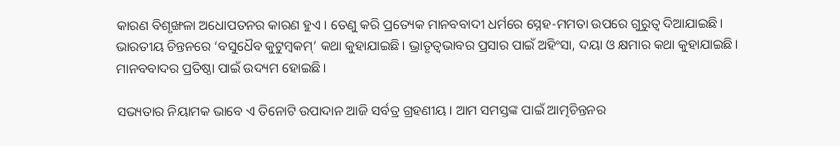କାରଣ ବିଶୃଙ୍ଖଳା ଅଧୋପତନର କାରଣ ହୁଏ। ତେଣୁ କରି ପ୍ରତ୍ୟେକ ମାନବବାଦୀ ଧର୍ମରେ ସ୍ନେହ-ମମତା ଉପରେ ଗୁରୁତ୍ୱ ଦିଆଯାଇଛି। ଭାରତୀୟ ଚିନ୍ତନରେ ‘ବସୁଧୈବ କୁଟୁମ୍ୱକମ୍‌‌’ କଥା କୁହାଯାଇଛି। ଭ୍ରାତୃତ୍ୱଭାବର ପ୍ରସାର ପାଇଁ ଅହିଂସା, ଦୟା ଓ କ୍ଷମାର କଥା କୁହାଯାଇଛି। ମାନବବାଦର ପ୍ରତିଷ୍ଠା ପାଇଁ ଉଦ୍ୟମ ହୋଇଛି।

ସଭ୍ୟତାର ନିୟାମକ ଭାବେ ଏ ତିନୋଟି ଉପାଦାନ ଆଜି ସର୍ବତ୍ର ଗ୍ରହଣୀୟ। ଆମ ସମସ୍ତଙ୍କ ପାଇଁ ଆତ୍ମଚିନ୍ତନର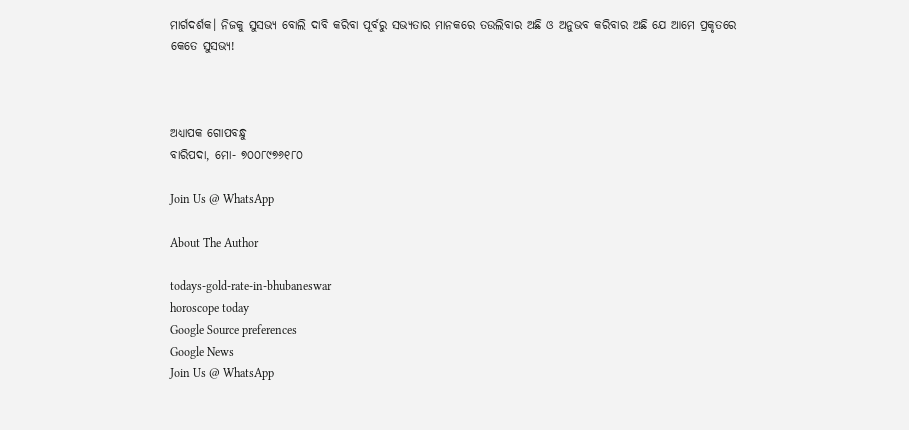ମାର୍ଗଦର୍ଶକ। ନିଜକୁ ସୁସଭ୍ୟ ବୋଲି ଦାବି କରିବା ପୂର୍ବରୁ ସଭ୍ୟତାର ମାନକରେ ତଉଲିବାର ଅଛି ଓ ଅନୁଭବ କରିବାର ଅଛି ଯେ ଆମେ ପ୍ରକୃତରେ କେତେ ସୁସଭ୍ୟ!



ଅଧ୍ୟାପକ ଗୋପବନ୍ଧୁ
ବାରିପଦା, ମୋ- ୭୦୦୮୯୭୬୧୮୦

Join Us @ WhatsApp

About The Author

todays-gold-rate-in-bhubaneswar
horoscope today
Google Source preferences
Google News
Join Us @ WhatsApp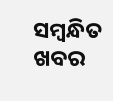ସମ୍ବନ୍ଧିତ ଖବର